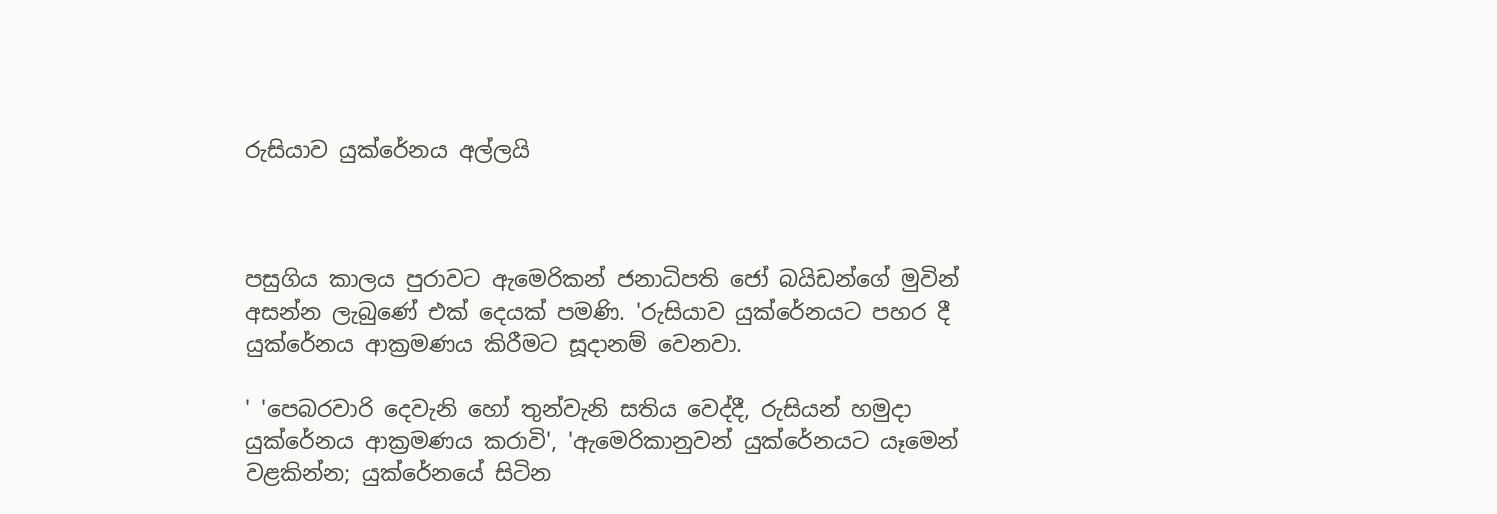රුසියාව යුක්රේනය අල්ලයි



පසුගිය කාලය පුරාවට ඇමෙරිකන් ජනාධිපති ජෝ බයිඩන්ගේ මුවින් අසන්න ලැබුණේ එක් දෙයක් පමණි. 'රුසියාව යුක්රේනයට පහර දී යුක්රේනය ආක්‍රමණය කිරීමට සූදානම් වෙනවා.

' 'පෙබරවාරි දෙවැනි හෝ තුන්වැනි සතිය වෙද්දී, රුසියන් හමුදා යුක්රේනය ආක්‍රමණය කරාවි', 'ඇමෙරිකානුවන් යුක්රේනයට යෑමෙන් වළකින්න; යුක්රේනයේ සිටින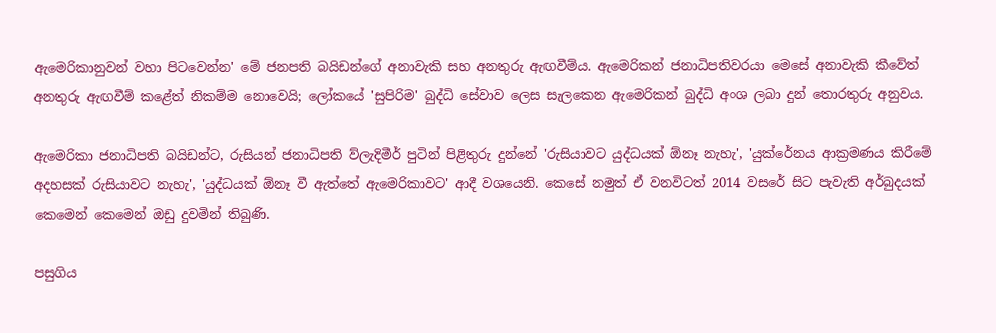ඇමෙරිකානුවන් වහා පිටවෙන්න' මේ ජනපති බයිඩන්ගේ අනාවැකි සහ අනතුරු ඇඟවීම්ය. ඇමෙරිකන් ජනාධිපතිවරයා මෙසේ අනාවැකි කීවේත් අනතුරු ඇඟවීම් කළේත් නිකම්ම නොවෙයි; ලෝකයේ 'සුපිරිම' බුද්ධි සේවාව ලෙස සැලකෙන ඇමෙරිකන් බුද්ධි අංශ ලබා දුන් තොරතුරු අනුවය.

ඇමෙරිකා ජනාධිපති බයිඩන්ට, රුසියන් ජනාධිපති ව්ලැදිමීර් පුටින් පිළිතුරු දුන්නේ 'රුසියාවට යුද්ධයක් ඕනෑ නැහැ', 'යුක්රේනය ආක්‍රමණය කිරීමේ අදහසක් රුසියාවට නැහැ', 'යුද්ධයක් ඕනෑ වී ඇත්තේ ඇමෙරිකාවට' ආදී වශයෙනි. කෙසේ නමුත් ඒ වනවිටත් 2014 වසරේ සිට පැවැති අර්බුදයක් කෙමෙන් කෙමෙන් ඔඩු දුවමින් තිබුණි.

පසුගිය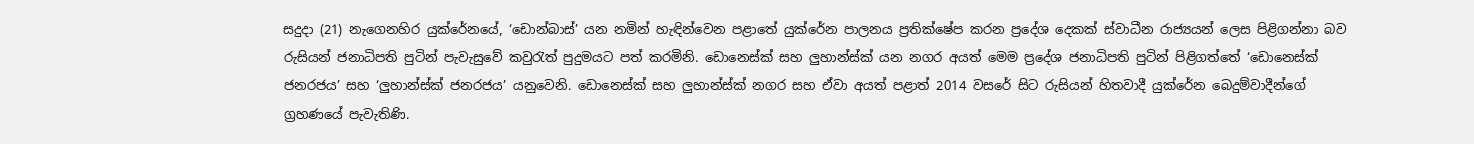සදුදා (21) නැගෙනහිර යුක්රේනයේ, ‘ඩොන්බාස්’ යන නමින් හැඳින්වෙන පළාතේ යුක්රේන පාලනය ප්‍රතික්ෂේප කරන ප්‍රදේශ‍ දෙකක් ස්වාධීන රාජ්‍යයන් ලෙස පිළිගන්නා බව රුසියන් ජනාධිපති පුටින් පැවැසුවේ කවුරැත් පුදුමයට පත් කරමිනි. ඩොනෙස්ක් සහ ලුහාන්ස්ක් යන නගර අයත් මෙම ප්‍රදේශ ජනාධිපති පුටින් පිළිගත්තේ ‘ඩොනෙස්ක් ජනරජය’ සහ ‘ලුහාන්ස්ක් ජනරජය’ යනු‍වෙනි. ඩොනෙස්ක් සහ ලුහාන්ස්ක් නගර සහ ඒවා අයත් පළාත් 2014 වසරේ සිට රුසියන් හිතවාදී යුක්රේන බෙදුම්වාදීන්ගේ ග්‍රහණයේ පැවැතිණි.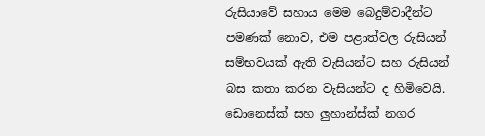රුසියාවේ සහාය මෙම බෙදුම්වාදීන්ට පමණක් නොව, එම පළාත්වල රුසියන් සම්භවයක් ඇති වැසියන්ට සහ රුසියන් බස කතා කරන වැසියන්ට ද හිමිවෙයි. ඩොනෙස්ක් සහ ලුහාන්ස්ක් නගර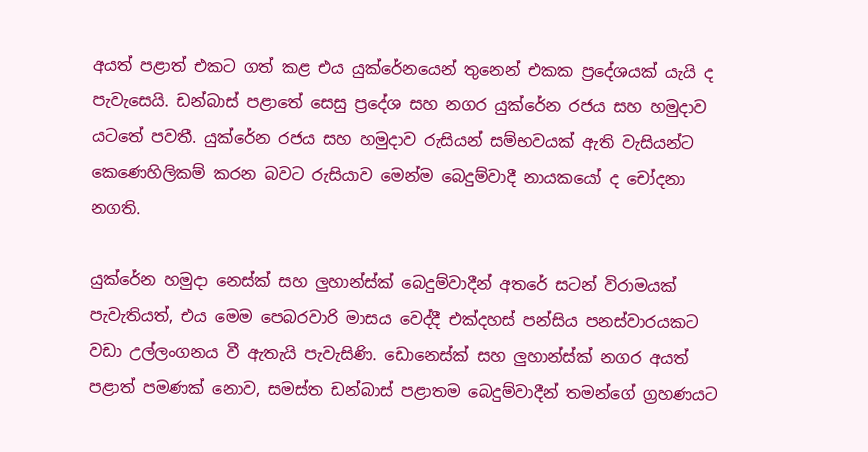අයත් පළාත් එකට ගත් කළ එය යුක්රේනයෙන් තුනෙන් එකක ප්‍රදේශයක් යැයි ද පැවැසෙයි. ඩන්බාස් පළාතේ සෙසු ප්‍රදේශ සහ නගර යුක්රේන රජය සහ හමුදාව යටතේ පවතී. යුක්රේන රජය සහ හමුදාව රුසියන් සම්භවයක් ඇති වැසියන්ට කෙණෙහිලිකම් කරන බවට රුසියාව මෙන්ම බෙදුම්වාදී නායකයෝ ද චෝදනා නගති.

යුක්රේන හමුදා නෙස්ක් සහ ලුහාන්ස්ක් බෙදුම්වාදීන් අතරේ සටන් විරාමයක් පැවැතියත්, එය මෙම පෙබරවාරි මාසය වෙද්දී එක්දහස් පන්සිය පනස්වාරයකට වඩා උල්ලංගනය වී ඇතැයි පැවැසිණි. ඩොනෙස්ක් සහ ලුහාන්ස්ක් නගර අයත් පළාත් පමණක් නොව, සමස්ත ඩන්බාස් පළාතම බෙදුම්වාදීන් තමන්ගේ ග්‍රහණයට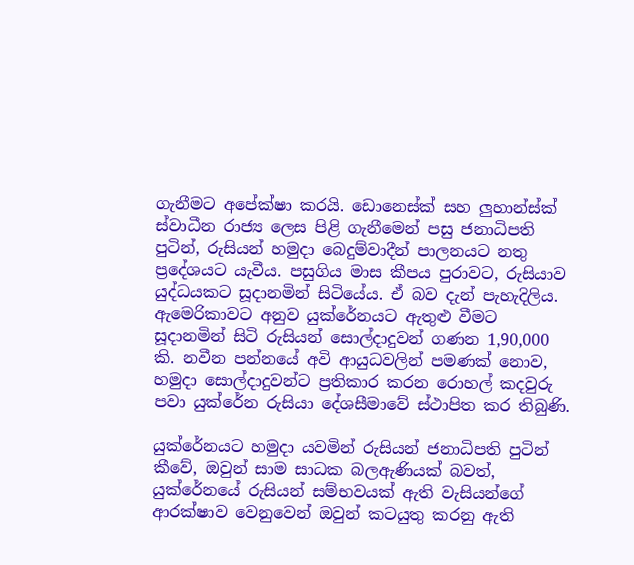ගැනීමට අපේක්ෂා කරයි. ඩොනෙස්ක් සහ ලුහාන්ස්ක් ස්වාධීන රාජ්‍ය ලෙස පිළි ගැනීමෙන් පසු ජනාධිපති පුටින්, රුසියන් හමුදා බෙදුම්වාදීන් පාලනයට නතු ප්‍රදේශයට යැවීය. පසුගිය මාස කීපය පුරාවට, රුසියාව යුද්ධයකට සූදානමින් සිටියේය. ඒ බව දැන් පැහැදිලිය. ඇමෙරිකාවට අනුව යුක්රේනයට ඇතුළු වීමට සූදානමින් සිටි රුසියන් සොල්දාදුවන් ගණන 1,90,000 කි. නවීන පන්නයේ අවි ආයුධවලින් පමණක් නොව, හමුදා සොල්දාදුවන්ට ප්‍රතිකාර කරන රොහල් කදවුරු පවා යුක්රේන රුසියා දේශසීමාවේ ස්ථාපිත කර තිබුණි.

යුක්රේනයට හමුදා යවමින් රුසියන් ජනාධිපති පුටින් කීවේ, ඔවුන් සාම සාධක බලඇණියක් බවත්, යුක්රේනයේ රුසියන් සම්භවයක් ඇති වැසියන්ගේ ආරක්ෂාව වෙනුවෙන් ඔවුන් කටයුතු කරනු ඇති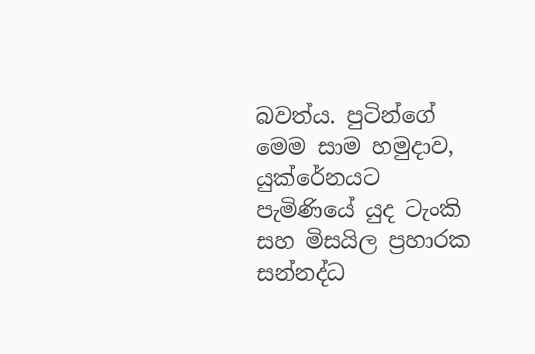බවත්ය. පුටින්ගේ මෙම සාම හමුදාව, යුක්රේනයට පැමිණියේ යුද ටැංකි සහ මිසයිල ප්‍රහාරක සන්නද්ධ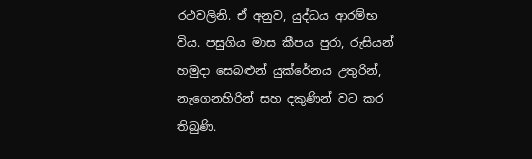රථවලිනි. ඒ අනුව, යුද්ධය ආරම්භ විය. පසුගිය මාස කීපය පුරා, රුසියන් හමුදා සෙබළුන් යුක්රේනය උතුරින්, නැගෙනහිරින් සහ දකුණින් වට කර තිබුණි.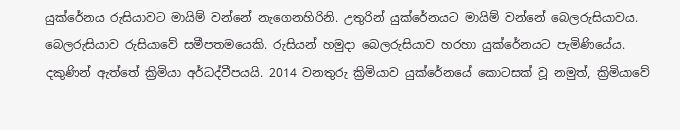යුක්රේනය රුසියාවට මායිම් වන්නේ නැගෙනහිරිනි. උතුරින් යුක්රේනයට මායිම් වන්නේ බෙලරුසියාවය. බෙලරුසියාව රුසියාවේ සමීපතමයෙකි. රුසියන් හමුදා බෙලරුසියාව හරහා යුක්රේනයට පැමිණියේය. දකුණින් ඇත්තේ ක්‍රිමියා අර්ධද්වීපයයි. 2014 වනතුරු ක්‍රිමියාව යුක්රේනයේ කොටසක් වූ නමුත්, ක්‍රිමියාවේ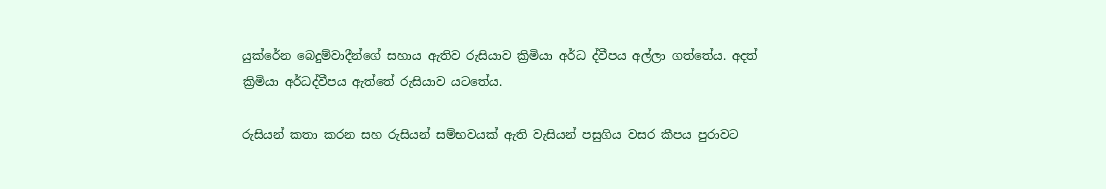යුක්රේන බෙදුම්වාදීන්ගේ සහාය ඇතිව රුසියාව ක්‍රිමියා අර්ධ ද්වීපය අල්ලා ගත්තේය. අදත් ක්‍රිමියා අර්ධද්වීපය ඇත්තේ රුසියාව යටතේය.

රුසියන් කතා කරන සහ රුසියන් සම්භවයක් ඇති වැසියන් පසුගිය වසර කීපය පුරාවට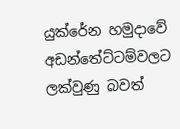යුක්රේන හමුදාවේ අඩන්තේට්ටම්වලට ලක්වුණු බවත්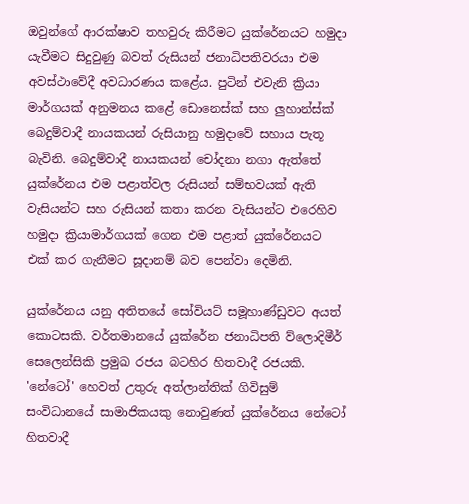ඔවුන්ගේ ආරක්ෂාව තහවුරු කිරීමට යුක්රේනයට හමුදා යැවීමට සිදුවුණු බවත් රුසියන් ජනාධිපතිවරයා එම අවස්ථාවේදී අවධාරණය කළේය. පුටින් එවැනි ක්‍රියා මාර්ගයක් අනුමනය කළේ ඩොනෙස්ක් සහ ලුහාන්ස්ක් බෙදුම්වාදී නායකයන් රුසියානු හමුදාවේ සහාය පැතූ බැවිනි. බෙදුම්වාදී නායකයන් චෝදනා නගා ඇත්තේ යුක්රේනය එම පළාත්වල රුසියන් සම්භවයක් ඇති වැසියන්ට සහ රුසියන් කතා කරන වැසියන්ට එරෙහිව හමුදා ක්‍රියාමාර්ගයක් ගෙන එම පළාත් යුක්රේනයට එක් කර ගැනීමට සූදානම් බව පෙන්වා දෙමිනි.

යුක්රේනය යනු අතිතයේ සෝවියට් සමූහාණ්ඩුවට අයත් කොටසකි. වර්තමානයේ යුක්රේන ජනාධිපති ව්ලොදිමීර් සෙලෙන්සිකි ප්‍රමුඛ රජය බටහිර හිතවාදී රජයකි. 'නේටෝ' හෙවත් උතුරු අත්ලාන්තික් ගිවිසුම් සංවිධානයේ සාමාජිකයකු නොවුණත් යුක්රේනය නේටෝ හිතවාදී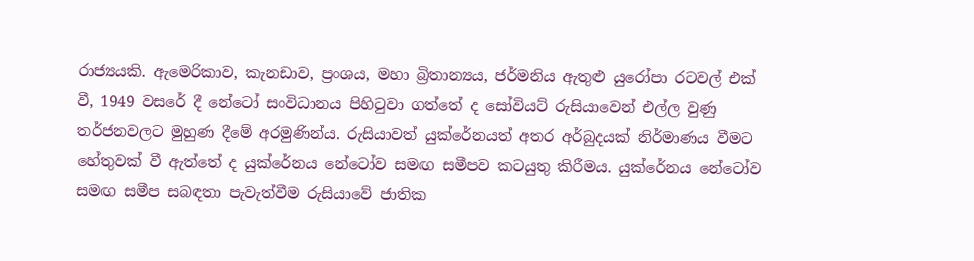රාජ්‍යයකි. ඇමෙරිකාව, කැනඩාව, ප්‍රංශය, මහා බ්‍රිතාන්‍යය, ජර්මනිය ඇතුළු යුරෝපා රටවල් එක් වී, 1949 වසරේ දී නේටෝ සංවිධානය පිහිටුවා ගත්තේ ද සෝවියට් රුසියාවෙන් එල්ල වුණු තර්ජනවලට මුහුණ දීමේ අරමුණින්ය. රුසියාවත් යුක්රේනයත් අතර අර්බුදයක් නිර්මාණය වීමට හේතුවක් වී ඇත්තේ ද යුක්රේනය නේටෝව සමඟ සමීපව කටයුතු කිරීමය. යුක්රේනය නේටෝව සමඟ සමීප සබඳතා පැවැත්වීම රුසියාවේ ජාතික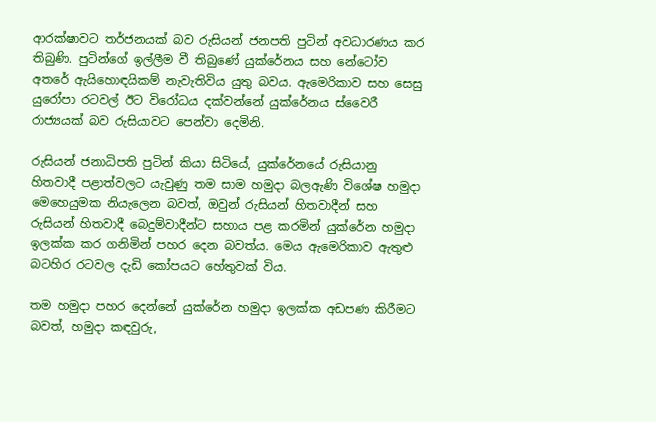ආරක්ෂාවට තර්ජනයක් බව රුසියන් ජනපති පුටින් අවධාරණය කර තිබුණි. පුටින්ගේ ඉල්ලීම වී තිබුණේ යුක්රේනය සහ නේටෝව අතරේ ඇයිහොඳයිකම් නැවැතිවිය යුතු බවය. ඇමෙරිකාව සහ සෙසු යුරෝපා රටවල් ඊට විරෝධය දක්වන්නේ යුක්රේනය ස්වෛරී රාජ්‍යයක් බව රුසියාවට පෙන්වා දෙමිනි.

රුසියන් ජනාධිපති පුටින් කියා සිටියේ, යුක්රේනයේ රුසියානු හිතවාදී පළාත්වලට යැවුණු තම සාම හමුදා බලඇණි විශේෂ හමුදා මෙහෙයුමක නියැලෙන බවත්, ඔවුන් රුසියන් හිතවාදීන් සහ රුසියන් හිතවාදී බෙදුම්වාදීන්ට සහාය පළ කරමින් යුක්රේන හමුදා ඉලක්ක කර ගනිමින් පහර දෙන බවත්ය. මෙය ඇමෙරිකාව ඇතුළු බටහිර රටවල දැඩි කෝපයට හේතුවක් විය.

තම හමුදා පහර දෙන්නේ යුක්රේන හමුදා ඉලක්ක අඩපණ කිරීමට බවත්, හමුදා කඳවුරු,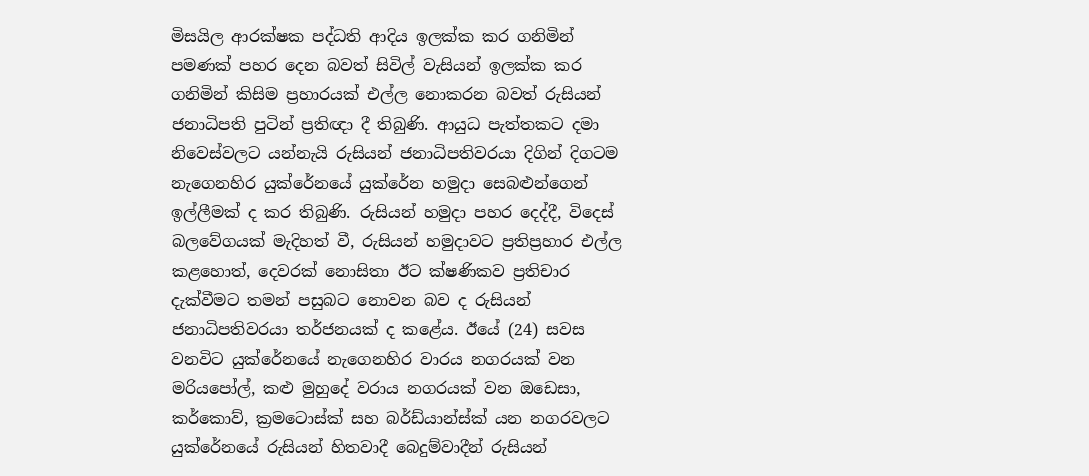මිසයිල ආරක්ෂක පද්ධති ආදිය ඉලක්ක කර ගනිමින් පමණක් පහර දෙන බවත් සිවිල් වැසියන් ඉලක්ක කර ගනිමින් කිසිම ප්‍රහාරයක් එල්ල නොකරන බවත් රුසියන් ජනාධිපති පුටින් ප්‍රතිඥා දී තිබුණි. ආයුධ පැත්තකට දමා නිවෙස්වලට යන්නැයි රුසියන් ජනාධිපතිවරයා දිගින් දිගටම නැගෙනහිර යුක්රේනයේ යුක්රේන හමුදා සෙබළුන්ගෙන් ඉල්ලීමක් ද කර තිබුණි. රුසියන් හමුදා පහර දෙද්දී, විදෙස් බලවේගයක් මැදිහත් වී, රුසියන් හමුදාවට ප්‍රතිප්‍රහාර එල්ල කළහොත්, දෙවරක් නොසිතා ඊට ක්ෂණිකව ප්‍රතිචාර දැක්වීමට තමන් පසුබට නොවන බව ද රුසියන් ජනාධිපතිවරයා තර්ජනයක් ද කළේය. ඊයේ (24) සවස වනවිට යුක්රේනයේ නැගෙනහිර වාරය නගරයක් වන මරියපෝල්, කළු මුහුදේ වරාය නගරයක් වන ඔඩෙසා, කර්කොව්, ක්‍රමටොස්ක් සහ බර්ඩ්යාන්ස්ක් යන නගරවලට යුක්රේනයේ රුසියන් හිතවාදී බෙදුම්වාදීන් රුසියන්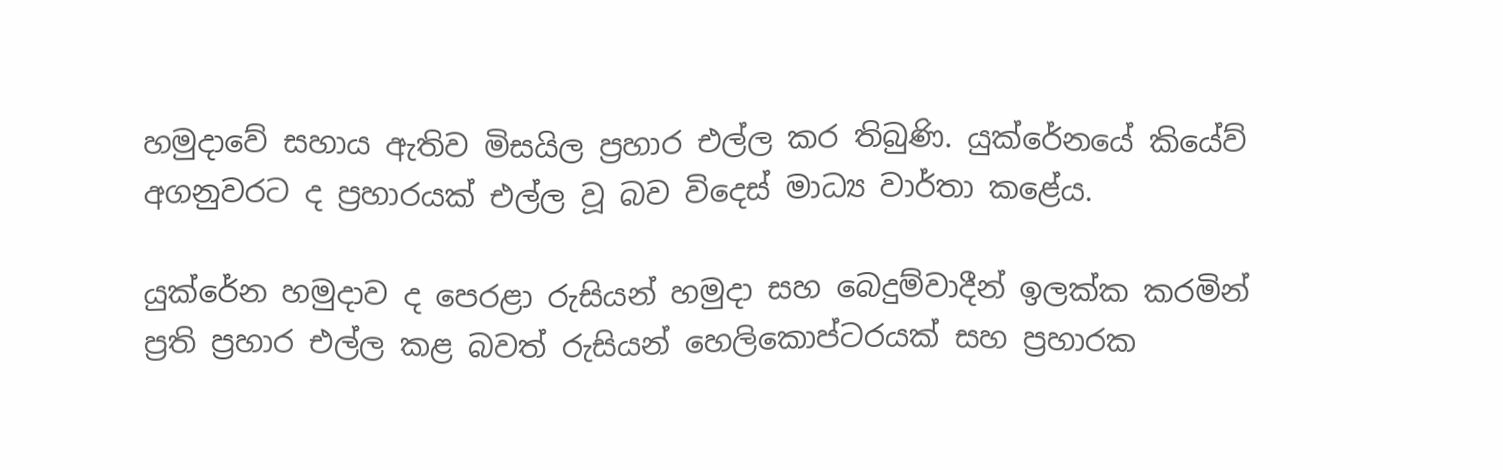හමුදාවේ සහාය ඇතිව මිසයිල ප්‍රහාර එල්ල කර තිබුණි. යුක්රේනයේ කියේව් අගනුවරට ද ප්‍රහාරයක් එල්ල වූ බව විදෙස් මාධ්‍ය වාර්තා කළේය.

යුක්රේන හමුදාව ද පෙරළා රුසියන් හමුදා සහ බෙදුම්වාදීන් ඉලක්ක කරමින් ප්‍රති ප්‍රහාර එල්ල කළ බවත් රුසියන් හෙලිකොප්ටරයක් සහ ප්‍රහාරක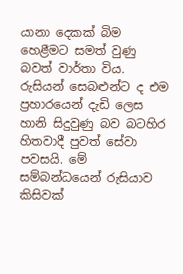යානා දෙකක් බිම හෙළීමට සමත් වුණු බවත් වාර්තා විය. රුසියන් සෙබළුන්ට ද එම ප්‍රහාරයෙන් දැඩි ලෙස හානි සිදුවුණු බව බටහිර හිතවාදී පුවත් සේවා පවසයි. මේ සම්බන්ධයෙන් රුසියාව කිසිවක්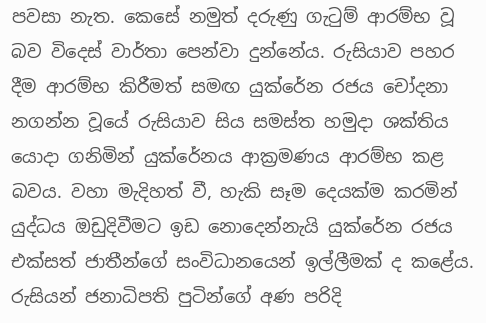පවසා නැත. කෙසේ නමුත් දරුණු ගැටුම් ආරම්භ වූ බව විදෙස් වාර්තා පෙන්වා දුන්නේය. රුසියාව පහර දීම ආරම්භ කිරීමත් සමඟ යුක්රේන රජය චෝදනා නගන්න වූයේ රුසියාව සිය සමස්ත හමුදා ශක්තිය යොදා ගනිමින් යුක්රේනය ආක්‍රමණය ආරම්භ කළ බවය. වහා මැදිහත් වී, හැකි සෑම දෙයක්ම කරමින් යුද්ධය ඔඩුදිවීමට ඉඩ නොදෙන්නැයි යුක්රේන රජය එක්සත් ජාතීන්ගේ සංවිධානයෙන් ඉල්ලීමක් ද කළේය. රුසියන් ජනාධිපති පුටින්ගේ අණ පරිදි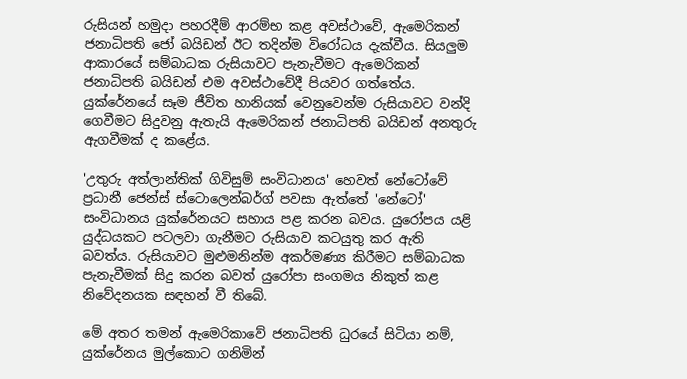රුසියන් හමුදා පහරදීම් ආරම්භ කළ අවස්ථාවේ, ඇමෙරිකන් ජනාධිපති ජෝ බයිඩන් ඊට තදින්ම විරෝධය දැක්වීය. සියලුම ආකාරයේ සම්බාධක රුසියාවට පැනැවීමට ඇමෙරිකන් ජනාධිපති බයිඩන් එම අවස්ථාවේදී පියවර ගත්තේය. යුක්රේනයේ සෑම ජීවිත හානියක් වෙනුවෙන්ම රුසියාවට වන්දි ගෙවීමට සිදුවනු ඇතැයි ඇමෙරිකන් ජනාධිපති බයිඩන් අනතුරු ඇගවීමක් ද කළේය‍.

'උතුරු අත්ලාන්තික් ගිවිසුම් සංවිධානය' හෙවත් නේටෝවේ ප්‍රධානී ජෙන්ස් ස්ටොලෙන්බර්ග් පවසා ඇත්තේ 'නේටෝ' සංවිධානය යුක්රේනයට සහාය පළ කරන බවය. යුරෝපය යළි යුද්ධයකට පටලවා ගැනීමට රුසියාව කටයුතු කර ඇති බවත්ය. රුසියාවට මුළුමනින්ම අකර්මණ්‍ය කිරීමට සම්බාධක පැනැවීමක් සිදු කරන බවත් යුරෝපා සංගමය නිකුත් කළ නිවේදනයක සඳහන් වී තිබේ.

මේ අතර තමන් ඇමෙරිකාවේ ජනාධිපති ධුරයේ සිටියා නම්, යුක්රේනය මුල්කොට ගනිමින්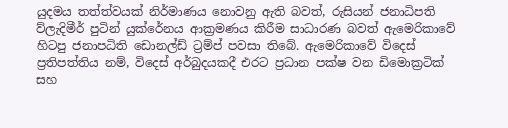යුදමය තත්ත්වයක් නිර්මාණය නොවනු ඇති බවත්, රුසියන් ජනාධිපති ව්ලැදිමීර් පුටින් යුක්රේනය ආක්‍රමණය කිරීම සාධාරණ බවත් ඇමෙරිකාවේ හිටපු ජනාපධිති ඩොනල්ඩ් ට්‍රම්ප් පවසා තිබේ. ඇමෙරිකාවේ විදෙස් ප්‍රතිපත්තිය නම්, විදෙස් අර්බුදයකදී එරට ප්‍රධාන පක්ෂ වන ඩිමොක්‍රටික් සහ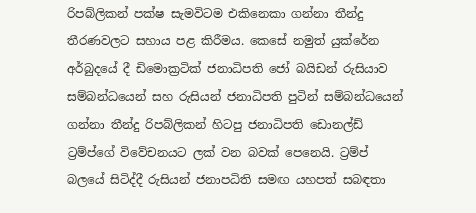රිපබ්ලිකන් පක්ෂ සැමවිටම එකිනෙකා ගන්නා තීන්දු තීරණවලට සහාය පළ කිරීමය. කෙසේ නමුත් යුක්රේන අර්බුදයේ දී ඩිමොක්‍රටික් ජනාධිපති ජෝ බයිඩන් රුසියාව සම්බන්ධයෙන් සහ රුසියන් ජනාධිපති පුටින් සම්බන්ධයෙන් ගන්නා තීන්දු රිපබ්ලිකන් හිටපු ජනාධිපති ඩොනල්ඩ් ට්‍රම්ප්ගේ විවේචනයට ලක් වන බවක් පෙනෙයි. ට්‍රම්ප් බලයේ සිටිද්දී රුසියන් ජනාපධිති සමඟ යහපත් සබඳතා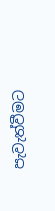පැවැත්වීමට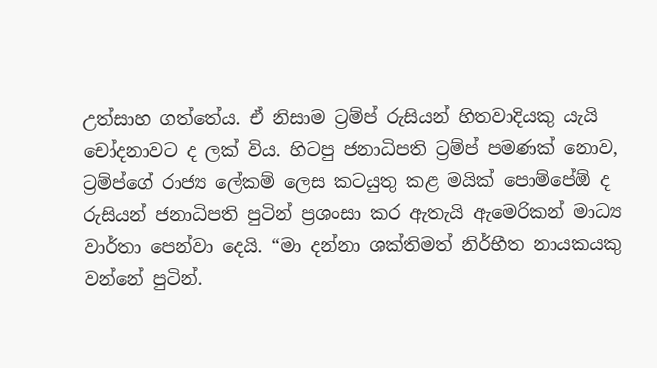උත්සාහ ගත්තේය. ඒ නිසාම ට්‍රම්ප් රුසියන් හිතවාදියකු යැයි චෝදනාවට ද ලක් විය. හිටපු ජනාධිපති ට්‍රම්ප් පමණක් නොව, ට්‍රම්ප්ගේ රාජ්‍ය ලේකම් ලෙස කටයුතු කළ මයික් පොම්පේඕ ද රුසියන් ජනාධිපති පුටින් ප්‍රශංසා කර ඇතැයි ඇමෙරිකන් මාධ්‍ය වාර්තා පෙන්වා දෙයි. “මා දන්නා ශක්තිමත් නිර්භීත නායකයකු වන්නේ පුටින්.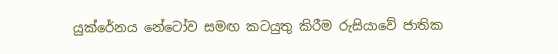යුක්රේනය නේටෝව සමඟ කටයුතු කිරීම රුසියාවේ ජාතික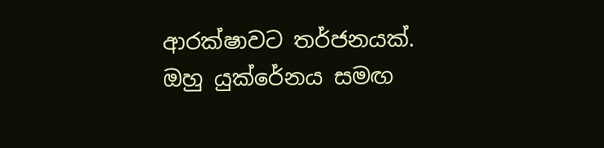ආරක්ෂාවට තර්ජනයක්. ඔහු යුක්රේනය සමඟ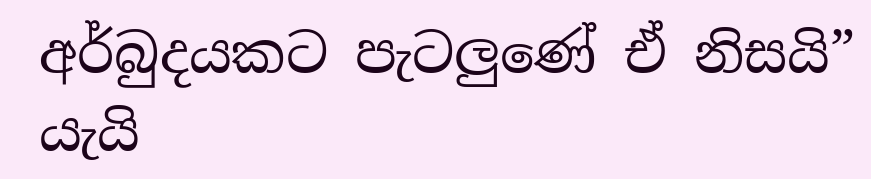අර්බුදයකට පැටලුණේ ඒ නිසයි” යැයි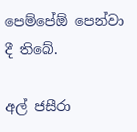පෙම්පේඕ පෙන්වා දී තිබේ.

අල් ජසීරා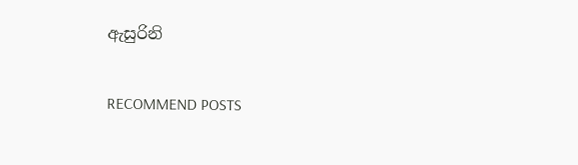ඇසුරිනි

RECOMMEND POSTS